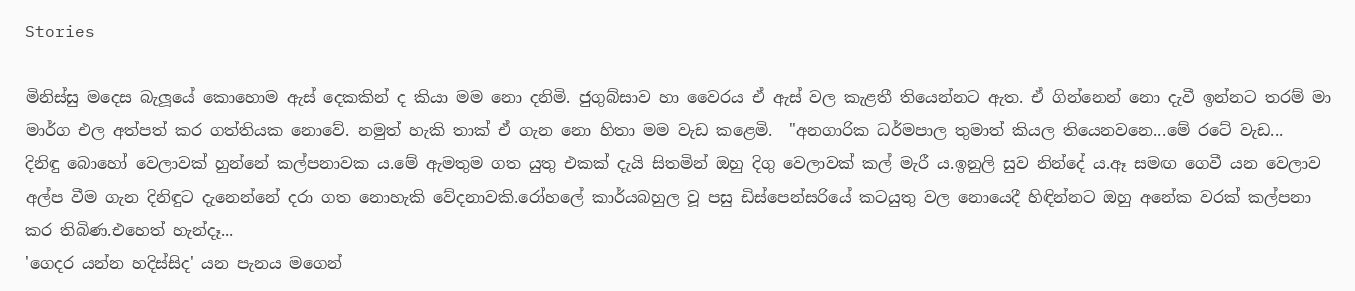Stories

මිනිස්සු මදෙස බැලූයේ කොහොම ඇස් දෙකකින් ද කියා මම නො දනිමි. ජුගුබ්සාව හා වෛරය ඒ ඇස් වල කැළතී තියෙන්නට ඇත. ඒ ගින්නෙන් නො දැවී ඉන්නට තරම් මා මාර්ග එල අත්පත් කර ගත්තියක නොවේ. නමුත් හැකි තාක් ඒ ගැන නො හිතා මම වැඩ කළෙමි.  "අනගාරික ධර්මපාල තුමාත් කියල තියෙනවනෙ...මේ රටේ වැඩ...
දිනිඳු බොහෝ වෙලාවක් හුන්නේ කල්පනාවක ය.මේ ඇමතුම ගත යුතු එකක් දැයි සිතමින් ඔහු දිගු වෙලාවක් කල් මැරී ය.ඉනුලි සුව නින්දේ ය.ඈ සමඟ ගෙවී යන වෙලාව අල්ප වීම ගැන දිනිඳුට දැනෙන්නේ දරා ගත නොහැකි වේදනාවකි.රෝහලේ කාර්යබහුල වූ පසු ඩිස්පෙන්සරියේ කටයුතු වල නොයෙදී හිඳින්නට ඔහු අනේක වරක් කල්පනා කර තිබිණ.එහෙත් හැන්දෑ...
'ගෙදර යන්න හදිස්සිද' යන පැනය මගෙන්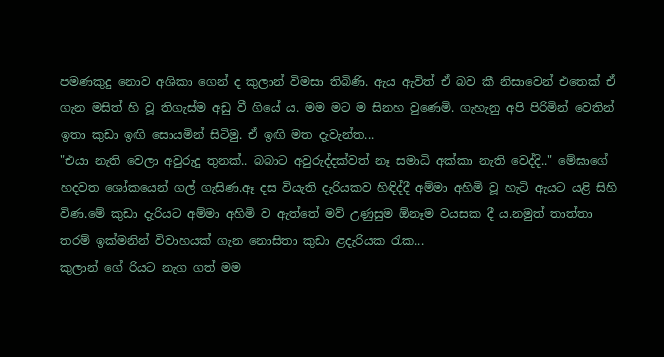පමණකුදු නොව අශිකා ගෙන් ද කුලාන් විමසා තිබිණි. ඇය ඇවිත් ඒ බව කී නිසාවෙන් එතෙක් ඒ ගැන මසිත් හි වූ තිගැස්ම අඩු වී ගියේ ය. මම මට ම සිනහ වුණෙමි. ගැහැනු අපි පිරිමින් වෙතින් ඉතා කුඩා ඉඟි සොයමින් සිටිමු. ඒ ඉඟි මත දැවැන්ත...
"එයා නැති වෙලා අවුරුදු තුනක්.. බබාට අවුරුද්දක්වත් නෑ සමාධි අක්කා නැති වෙද්දි.." මේඝාගේ හදවත ශෝකයෙන් ගල් ගැසිණ.ඈ දස වියැති දැරියකව හිඳිද්දී අම්මා අහිමි වූ හැටි ඇයට යළි සිහි විණ.මේ කුඩා දැරියට අම්මා අහිමි ව ඇත්තේ මව් උණුසුම ඕනෑම වයසක දී ය.නමුත් තාත්තා තරම් ඉක්මනින් විවාහයක් ගැන නොසිතා කුඩා ළදැරියක රැක...
කුලාන් ගේ රියට නැග ගත් මම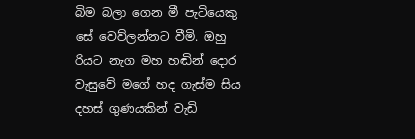බිම බලා ගෙන මී පැටියෙකු සේ වෙව්ලන්නට වීමි. ඔහු රියට නැග මහ හඬින් දොර වැසුවේ මගේ හද ගැස්ම සිය දහස් ගුණයකින් වැඩි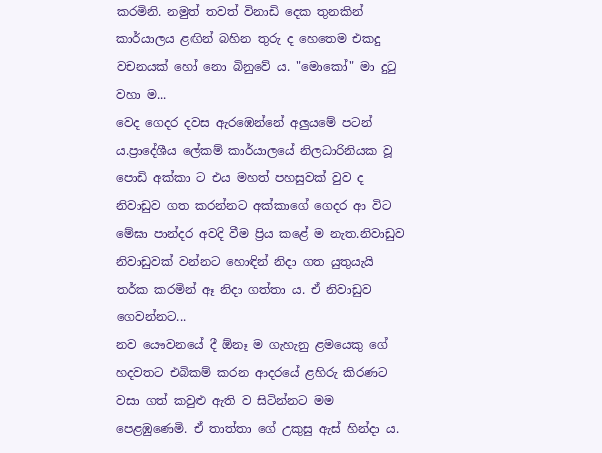කරමිනි. නමුත් තවත් විනාඩි දෙක තුනකින් කාර්යාලය ළඟින් බහින තුරු ද හෙතෙම එකදු වචනයක් හෝ නො බිනුවේ ය. "මොකෝ" මා දුටු වහා ම...
වෙද ගෙදර දවස ඇරඹෙන්නේ අලුයමේ පටන් ය.ප්‍රාදේශීය ලේකම් කාර්යාලයේ නිලධාරිනියක වූ පොඩි අක්කා ට එය මහත් පහසුවක් වුව ද නිවාඩුව ගත කරන්නට අක්කාගේ ගෙදර ආ විට මේඝා පාන්දර අවදි වීම ප්‍රිය කළේ ම නැත.නිවාඩුව නිවාඩුවක් වන්නට හොඳින් නිදා ගත යුතුයැයි තර්ක කරමින් ඈ නිදා ගත්තා ය. ඒ නිවාඩුව ගෙවන්නට...
නව යෞවනයේ දී ඕනෑ ම ගැහැනු ළමයෙකු ගේ හදවතට එබිකම් කරන ආදරයේ ළහිරු කිරණට වසා ගත් කවුළු ඇති ව සිටින්නට මම පෙළඹුණෙමි. ඒ තාත්තා ගේ උකුසු ඇස් හින්දා ය.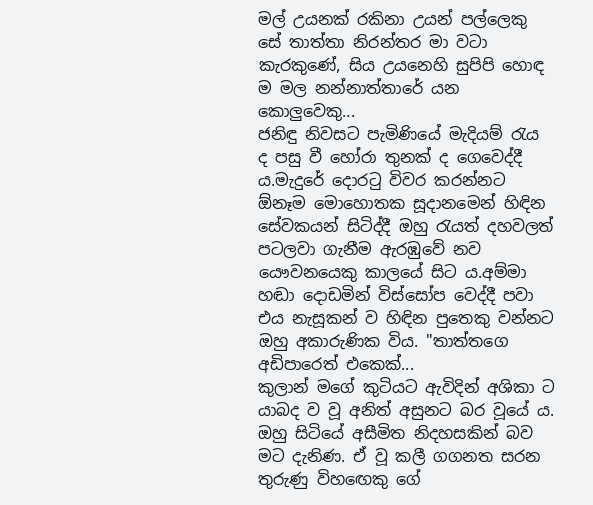මල් උයනක් රකිනා උයන් පල්ලෙකු සේ තාත්තා නිරන්තර මා වටා කැරකුණේ, සිය උයනෙහි සුපිපි හොඳ ම මල නන්නාත්තාරේ යන කොලුවෙකු...
ජනිඳු නිවසට පැමිණියේ මැදියම් රැය ද පසු වී හෝරා තුනක් ද ගෙවෙද්දී ය.මැදුරේ දොරටු විවර කරන්නට ඕනෑම මොහොතක සූදානමෙන් හිඳින සේවකයන් සිටිද්දී ඔහු රැයත් දහවලත් පටලවා ගැනීම ඇරඹුවේ නව යෞවනයෙකු කාලයේ සිට ය.අම්මා හඬා දොඩමින් විස්සෝප වෙද්දී පවා එය නැසූකන් ව හිඳින පුතෙකු වන්නට ඔහු අකාරුණික විය. "තාත්තගෙ අඩිපාරෙත් එකෙක්...
කුලාන් මගේ කුටියට ඇවිදින් අශිකා ට යාබද ව වූ අනිත් අසුනට බර වූයේ ය. ඔහු සිටියේ අසීමිත නිදහසකින් බව මට දැනිණ. ඒ වූ කලී ගගනත සරන තුරුණු විහඟෙකු ගේ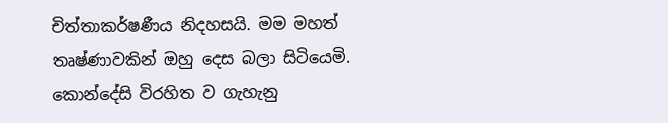චිත්තාකර්ෂණීය නිදහසයි. මම මහත් තෘෂ්ණාවකින් ඔහු දෙස බලා සිටියෙමි. කොන්දේසි විරහිත ව ගැහැනු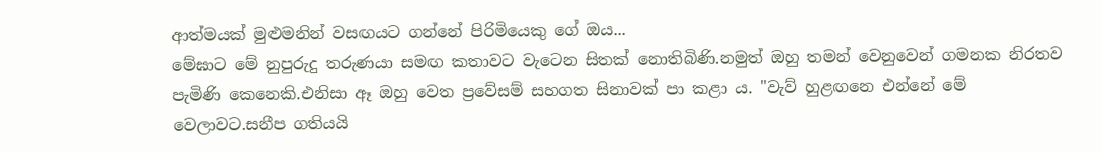ආත්මයක් මුළුමනින් වසඟයට ගන්නේ පිරිමියෙකු ගේ ඔය...
මේඝාට මේ නුපුරුදු තරුණයා සමඟ කතාවට වැටෙන සිතක් නොතිබිණි.නමුත් ඔහු තමන් වෙනුවෙන් ගමනක නිරතව පැමිණි කෙනෙකි.එනිසා ඈ ඔහු වෙත ප්‍රවේසම් සහගත සිනාවක් පා කළා ය. "වැව් හුළඟනෙ එන්නේ මේ වෙලාවට.සනීප ගතියයි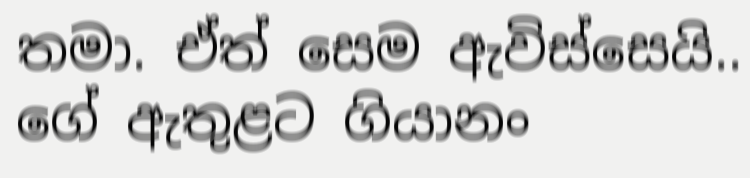තමා. ඒත් සෙම ඇවිස්සෙයි.. ගේ ඇතුළට ගියානං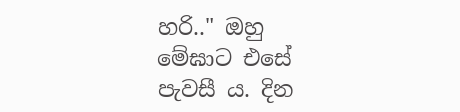හරි.." ඔහු මේඝාට එසේ පැවසී ය. දින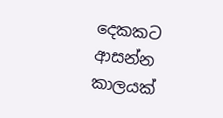දෙකකට ආසන්න කාලයක්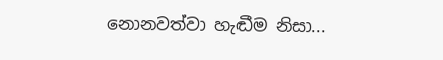නොනවත්වා හැඬීම නිසා...